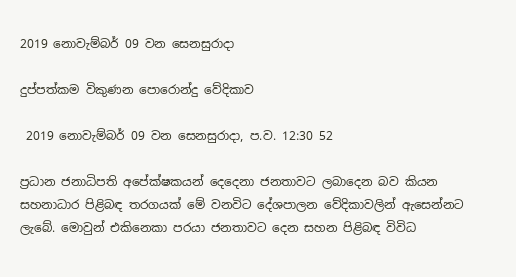2019 නොවැම්බර් 09 වන සෙනසුරාදා

දුප්පත්කම විකුණන පොරොන්දු වේදිකාව

 2019 නොවැම්බර් 09 වන සෙනසුරාදා, ප.ව. 12:30 52

ප්‍රධාන ජනාධිපති අපේක්ෂකයන් දෙදෙනා ජනතාවට ලබාදෙන බව කියන සහනාධාර පිළිබඳ තරගයක් මේ වනවිට දේශපාලන වේදිකාවලින් ඇසෙන්නට ලැබේ. මොවුන් එකිනෙකා පරයා ජනතාවට දෙන සහන පිළිබඳ විවිධ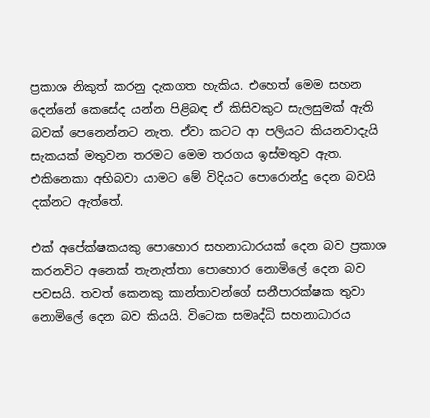ප්‍රකාශ නිකුත් කරනු දැකගත හැකිය. එහෙත් මෙම සහන දෙන්නේ කෙසේද යන්න පිළිබඳ ඒ කිසිවකුට සැලසුමක් ඇති බවක් පෙනෙන්නට නැත. ඒවා කටට ආ පලියට කියනවාදැයි සැකයක් මතුවන තරමට මෙම තරගය ඉස්මතුව ඇත. එකිනෙකා අභිබවා යාමට මේ විදියට පොරොන්දු දෙන බවයි දක්නට ඇත්තේ.

එක් අපේක්ෂකයකු පොහොර සහනාධාරයක් දෙන බව ප්‍රකාශ කරනවිට අනෙක් තැනැත්තා පොහොර නොමිලේ දෙන බව පවසයි. තවත් කෙනකු කාන්තාවන්ගේ සනීපාරක්ෂක තුවා නොමිලේ දෙන බව කියයි. විටෙක සමෘද්ධි සහනාධාරය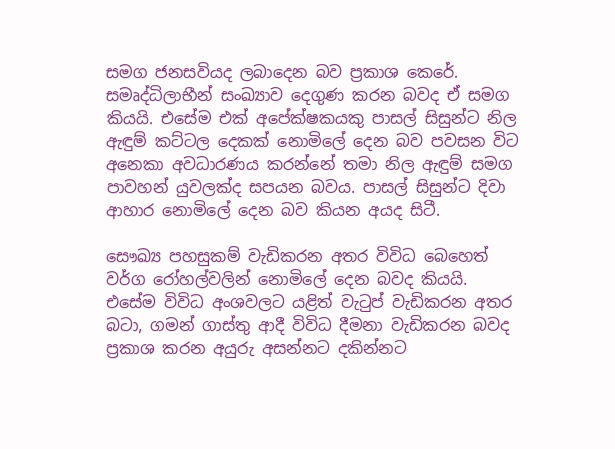සමග ජනසවියද ලබාදෙන බව ප්‍රකාශ කෙරේ. සමෘද්ධිලාභීන් සංඛ්‍යාව දෙගුණ කරන බවද ඒ සමග කියයි. එසේම එක් අපේක්ෂකයකු පාසල් සිසුන්ට නිල ඇඳුම් කට්ටල දෙකක් නොමිලේ දෙන බව පවසන විට අනෙකා අවධාරණය කරන්නේ තමා නිල ඇඳුම් සමග පාවහන් යුවලක්ද සපයන බවය. පාසල් සිසුන්ට දිවා ආහාර නොමිලේ දෙන බව කියන අයද සිටී.

සෞඛ්‍ය පහසුකම් වැඩිකරන අතර විවිධ බෙහෙත් වර්ග රෝහල්වලින් නොමිලේ දෙන බවද කියයි. එසේම විවිධ අංශවලට යළිත් වැටුප් වැඩිකරන අතර බටා, ගමන් ගාස්තු ආදී විවිධ දීමනා වැඩිකරන බවද ප්‍රකාශ කරන අයුරු අසන්නට දකින්නට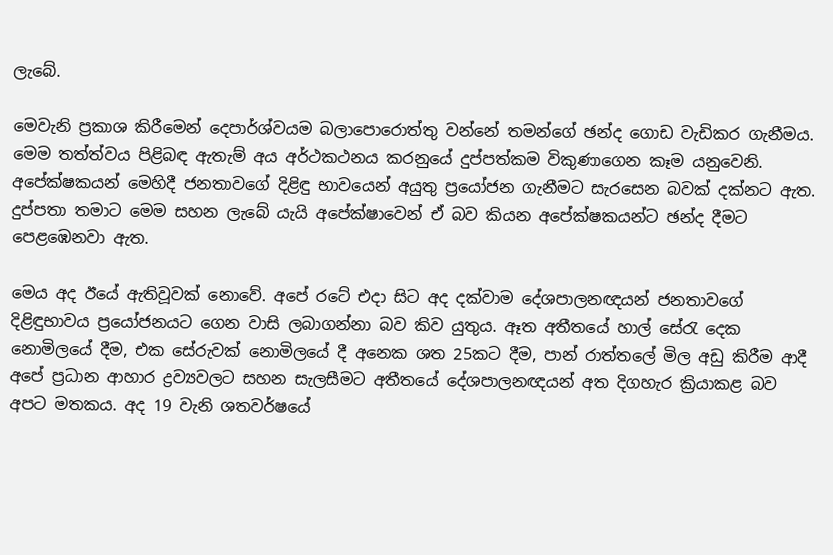ලැබේ.

මෙවැනි ප්‍රකාශ කිරීමෙන් දෙපාර්ශ්වයම බලාපොරොත්තු වන්නේ තමන්ගේ ඡන්ද ගොඩ වැඩිකර ගැනීමය. මෙම තත්ත්වය පිළිබඳ ඇතැම් අය අර්ථකථනය කරනුයේ දුප්පත්කම විකුණාගෙන කෑම යනුවෙනි. අපේක්ෂකයන් මෙහිදී ජනතාවගේ දිළිඳු භාවයෙන් අයුතු ප්‍රයෝජන ගැනීමට සැරසෙන බවක් දක්නට ඇත. දුප්පතා තමාට මෙම සහන ලැබේ යැයි අපේක්ෂාවෙන් ඒ බව කියන අපේක්ෂකයන්ට ඡන්ද දීමට පෙළඹෙනවා ඇත.

මෙය අද ඊයේ ඇතිවූවක් නොවේ. අපේ රටේ එදා සිට අද දක්වාම දේශපාලනඥයන් ජනතාවගේ දිළිඳුභාවය ප්‍රයෝජනයට ගෙන වාසි ලබාගන්නා බව කිව යුතුය. ඈත අතීතයේ හාල් සේරැ දෙක නොමිලයේ දීම, එක සේරුවක් නොමිලයේ දී අනෙක ශත 25කට දීම, පාන් රාත්තලේ මිල අඩු කිරීම ආදී අපේ ප්‍රධාන ආහාර ද්‍රව්‍යවලට සහන සැලසීමට අතීතයේ දේශපාලනඥයන් අත දිගහැර ක්‍රියාකළ බව අපට මතකය. අද 19 වැනි ශතවර්ෂයේ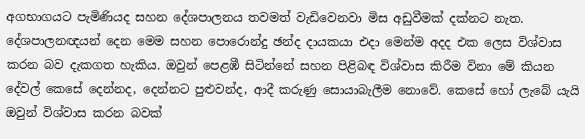අගභාගයට පැමිණියද සහන දේශපාලනය තවමත් වැඩිවෙනවා මිස අඩුවීමක් දක්නට නැත. දේශපාලනඥයන් දෙන මෙම සහන පොරොන්දු ඡන්ද දායකයා එදා මෙන්ම අදද එක ලෙස විශ්වාස කරන බව දැකගත හැකිය. ඔවුන් පෙළඹී සිටින්නේ සහන පිළිබඳ විශ්වාස කිරීම විනා මේ කියන දේවල් කෙසේ දෙන්නද, දෙන්නට පුළුවන්ද, ආදී කරුණු සොයාබැලීම නොවේ. කෙසේ හෝ ලැබේ යැයි ඔවුන් විශ්වාස කරන බවක්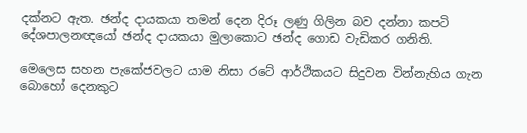දක්නට ඇත. ඡන්ද දායකයා තමන් දෙන දිරූ ලණු ගිලින බව දන්නා කපටි දේශපාලනඥයෝ ඡන්ද දායකයා මුලාකොට ඡන්ද ගොඩ වැඩිකර ගනිති.

මෙලෙස සහන පැකේජවලට යාම නිසා රටේ ආර්ථිකයට සිදුවන වින්නැහිය ගැන බොහෝ දෙනකුට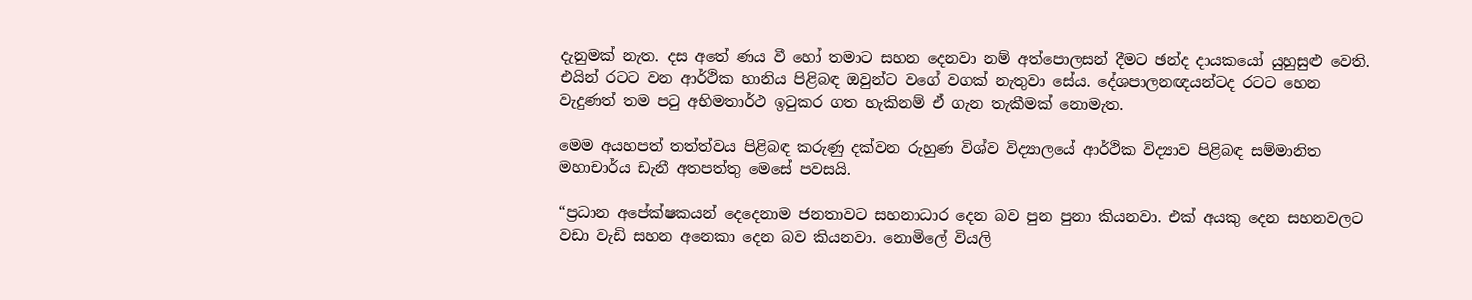දැනුමක් නැත. දස අතේ ණය වී හෝ තමාට සහන දෙනවා නම් අත්පොලසන් දීමට ඡන්ද දායකයෝ යුහුසුළු වෙති. එයින් රටට වන ආර්ථික හානිය පිළිබඳ ඔවුන්ට වගේ වගක් නැතුවා සේය. දේශපාලනඥයන්ටද රටට හෙන වැදුණත් තම පටු අභිමතාර්ථ ඉටුකර ගත හැකිනම් ඒ ගැන තැකීමක් නොමැත.

මෙම අයහපත් තත්ත්වය පිළිබඳ කරුණු දක්වන රුහුණ විශ්ව විද්‍යාලයේ ආර්ථික විද්‍යාව පිළිබඳ සම්මානිත මහාචාර්ය ඩැනී අතපත්තු මෙසේ පවසයි.

“ප්‍රධාන අපේක්ෂකයන් දෙදෙනාම ජනතාවට සහනාධාර දෙන බව පුන පුනා කියනවා. එක් අයකු දෙන සහනවලට වඩා වැඩි සහන අනෙකා දෙන බව කියනවා. නොමිලේ වියලි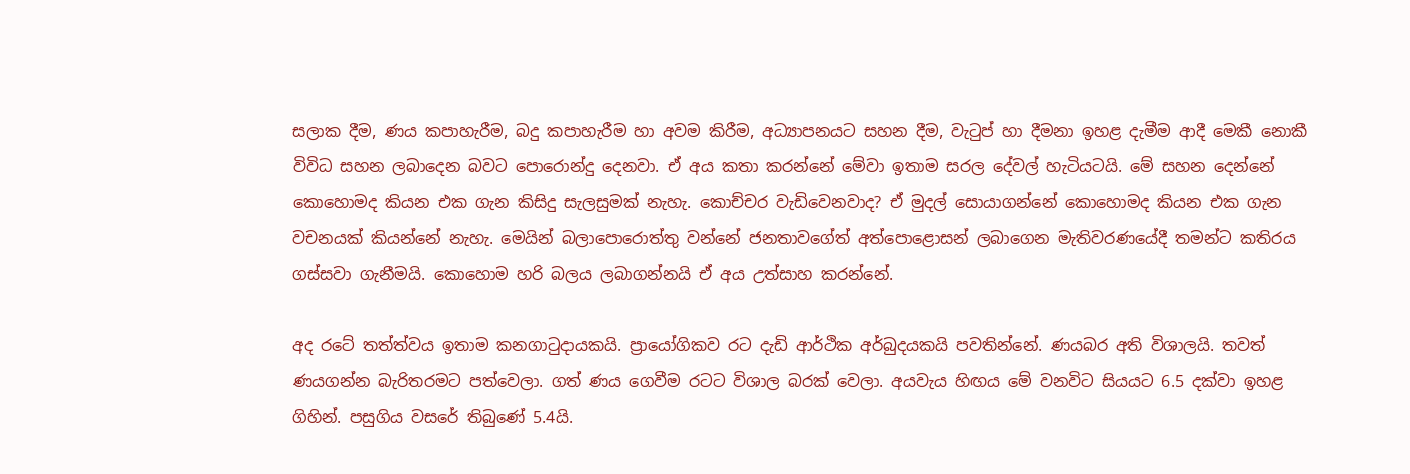සලාක දීම, ණය කපාහැරීම, බදු කපාහැරීම හා අවම කිරීම, අධ්‍යාපනයට සහන දීම, වැටුප් හා දීමනා ඉහළ දැමීම ආදී මෙකී නොකී විවිධ සහන ලබාදෙන බවට පොරොන්දු දෙනවා. ඒ අය කතා කරන්නේ මේවා ඉතාම සරල දේවල් හැටියටයි. මේ සහන දෙන්නේ කොහොමද කියන එක ගැන කිසිදු සැලසුමක් නැහැ. කොච්චර වැඩිවෙනවාද? ඒ මුදල් සොයාගන්නේ කොහොමද කියන එක ගැන වචනයක් කියන්නේ නැහැ. මෙයින් බලාපොරොත්තු වන්නේ ජනතාවගේත් අත්පොළොසන් ලබාගෙන මැතිවරණයේදී තමන්ට කතිරය ගස්සවා ගැනීමයි. කොහොම හරි බලය ලබාගන්නයි ඒ අය උත්සාහ කරන්නේ.

අද රටේ තත්ත්වය ඉතාම කනගාටුදායකයි. ප්‍රායෝගිකව රට දැඩි ආර්ථික අර්බුදයකයි පවතින්නේ. ණයබර අති විශාලයි. තවත් ණයගන්න බැරිතරමට පත්වෙලා. ගත් ණය ගෙවීම රටට විශාල බරක් වෙලා. අයවැය හිඟය මේ වනවිට සියයට 6.5 දක්වා ඉහළ ගිහින්. පසුගිය වසරේ තිබුණේ 5.4යි.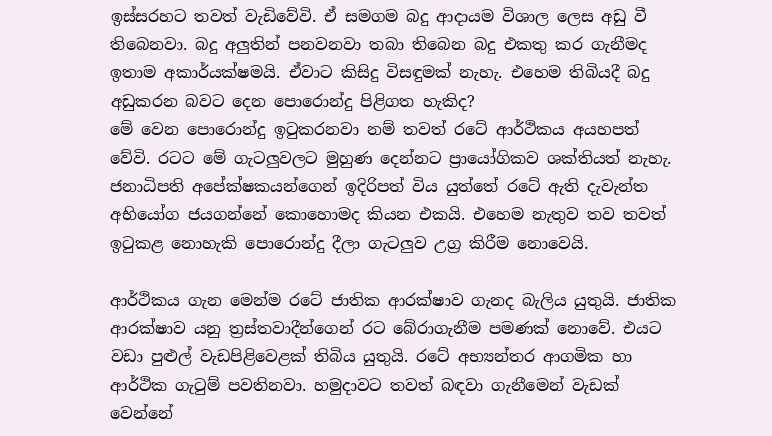ඉස්සරහට තවත් වැඩිවේවි. ඒ සමගම බදු ආදායම විශාල ලෙස අඩු වී තිබෙනවා. බදු අලුතින් පනවනවා තබා තිබෙන බදු එකතු කර ගැනීමද ඉතාම අකාර්යක්ෂමයි. ඒවාට කිසිදු විසඳුමක් නැහැ. එහෙම තිබියදී බදු අඩුකරන බවට දෙන පොරොන්දු පිළිගත හැකිද?
මේ වෙන පොරොන්දු ඉටුකරනවා නම් තවත් රටේ ආර්ථිකය අයහපත් වේවි. රටට මේ ගැටලුවලට මුහුණ දෙන්නට ප්‍රායෝගිකව ශක්තියත් නැහැ. ජනාධිපති අපේක්ෂකයන්ගෙන් ඉදිරිපත් විය යුත්තේ රටේ ඇති දැවැන්ත අභියෝග ජයගන්නේ කොහොමද කියන එකයි. එහෙම නැතුව තව තවත් ඉටුකළ නොහැකි පොරොන්දු දීලා ගැටලුව උග්‍ර කිරීම නොවෙයි.

ආර්ථිකය ගැන මෙන්ම රටේ ජාතික ආරක්ෂාව ගැනද බැලිය යුතුයි. ජාතික ආරක්ෂාව යනු ත්‍රස්තවාදීන්ගෙන් රට බේරාගැනීම පමණක් නොවේ. එයට වඩා පුළුල් වැඩපිළිවෙළක් තිබිය යුතුයි. රටේ අභ්‍යන්තර ආගමික හා ආර්ථික ගැටුම් පවතිනවා. හමුදාවට තවත් බඳවා ගැනීමෙන් වැඩක් වෙන්නේ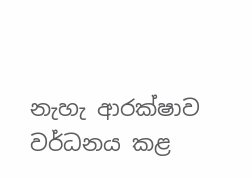නැහැ ආරක්ෂාව වර්ධනය කළ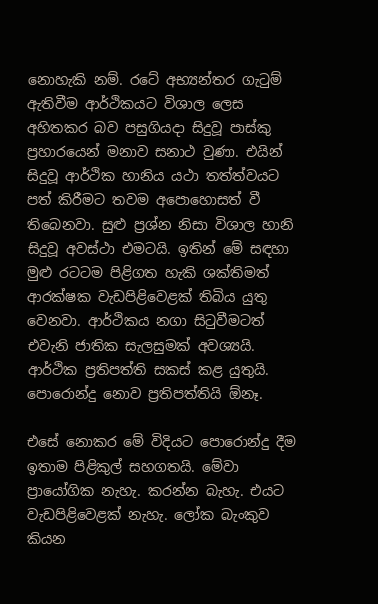නොහැකි නම්. රටේ අභ්‍යන්තර ගැටුම් ඇතිවීම ආර්ථිකයට විශාල ලෙස අහිතකර බව පසුගියදා සිදුවූ පාස්කු ප්‍රහාරයෙන් මනාව සනාථ වුණා. එයින් සිදුවූ ආර්ථික හානිය යථා තත්ත්වයට පත් කිරීමට තවම අපොහොසත් වී තිබෙනවා. සුළු ප්‍රශ්න නිසා විශාල හානි සිදුවූ අවස්ථා එමටයි. ඉතින් මේ සඳහා මුළු රටටම පිළිගත හැකි ශක්තිමත් ආරක්ෂක වැඩපිළිවෙළක් තිබිය යුතු වෙනවා. ආර්ථිකය නගා සිටුවීමටත් එවැනි ජාතික සැලසුමක් අවශ්‍යයි. ආර්ථික ප්‍රතිපත්ති සකස් කළ යුතුයි. පොරොන්දු නොව ප්‍රතිපත්තියි ඕනෑ.

එසේ නොකර මේ විදියට පොරොන්දු දීම ඉතාම පිළිකුල් සහගතයි. මේවා ප්‍රායෝගික නැහැ. කරන්න බැහැ. එයට වැඩපිළිවෙළක් නැහැ. ලෝක බැංකුව කියන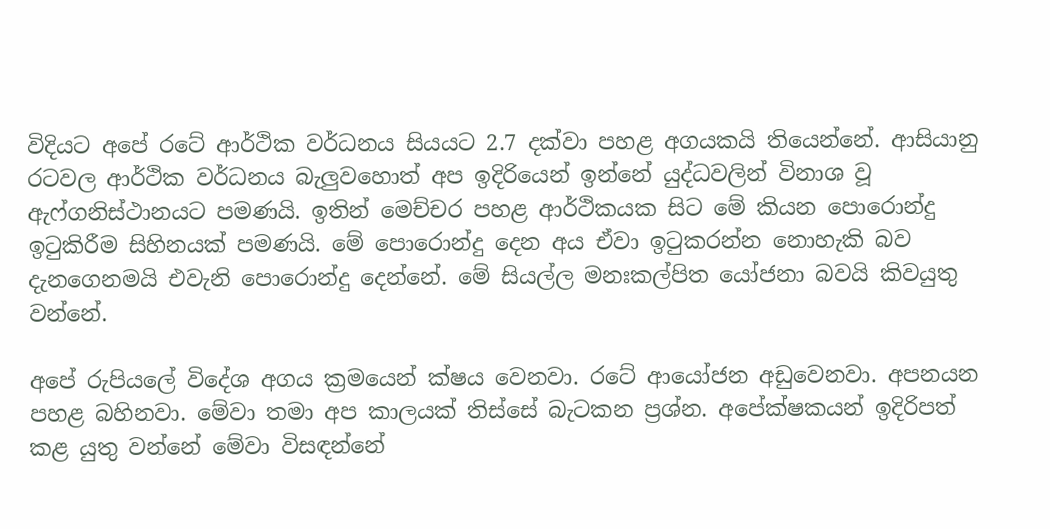විදියට අපේ රටේ ආර්ථික වර්ධනය සියයට 2.7 දක්වා පහළ අගයකයි තියෙන්නේ. ආසියානු රටවල ආර්ථික වර්ධනය බැලුවහොත් අප ඉදිරියෙන් ඉන්නේ යුද්ධවලින් විනාශ වූ ඇෆ්ගනිස්ථානයට පමණයි. ඉතින් මෙච්චර පහළ ආර්ථිකයක සිට මේ කියන පොරොන්දු ඉටුකිරීම සිහිනයක් පමණයි. මේ පොරොන්දු දෙන අය ඒවා ඉටුකරන්න නොහැකි බව දැනගෙනමයි එවැනි පොරොන්දු දෙන්නේ. මේ සියල්ල මනඃකල්පිත යෝජනා බවයි කිවයුතු වන්නේ.

අපේ රුපියලේ විදේශ අගය ක්‍රමයෙන් ක්ෂය වෙනවා. රටේ ආයෝජන අඩුවෙනවා. අපනයන පහළ බහිනවා. මේවා තමා අප කාලයක් තිස්සේ බැටකන ප්‍රශ්න. අපේක්ෂකයන් ඉදිරිපත් කළ යුතු වන්නේ මේවා විසඳන්නේ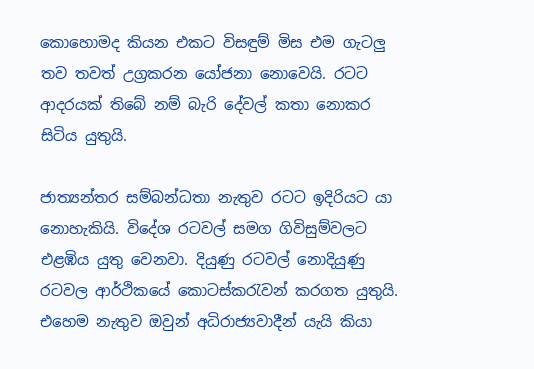කොහොමද කියන එකට විසඳුම් මිස එම ගැටලු තව තවත් උග්‍රකරන යෝජනා නොවෙයි. රටට ආදරයක් තිබේ නම් බැරි දේවල් කතා නොකර සිටිය යුතුයි.

ජාත්‍යන්තර සම්බන්ධතා නැතුව රටට ඉදිරියට යා නොහැකියි. විදේශ රටවල් සමග ගිවිසුම්වලට එළඹිය යුතු වෙනවා. දියුණු රටවල් නොදියුණු රටවල ආර්ථිකයේ කොටස්කරැවන් කරගත යුතුයි. එහෙම නැතුව ඔවුන් අධිරාජ්‍යවාදීන් යැයි කියා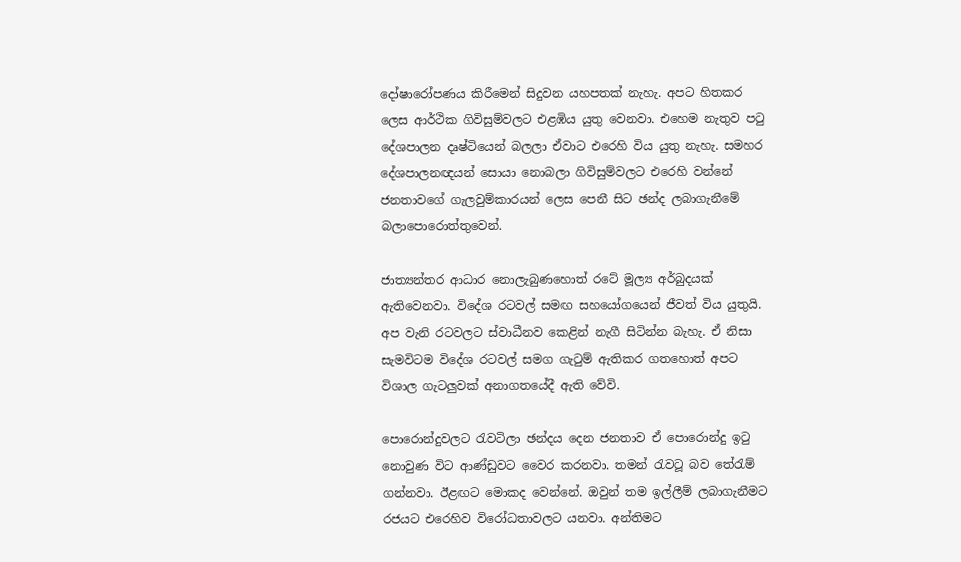දෝෂාරෝපණය කිරීමෙන් සිදුවන යහපතක් නැහැ. අපට හිතකර ලෙස ආර්ථික ගිවිසුම්වලට එළඹිය යුතු වෙනවා. එහෙම නැතුව පටු දේශපාලන දෘෂ්ටියෙන් බලලා ඒවාට එරෙහි විය යුතු නැහැ. සමහර දේශපාලනඥයන් සොයා නොබලා ගිවිසුම්වලට එරෙහි වන්නේ ජනතාවගේ ගැලවුම්කාරයන් ලෙස පෙනී සිට ඡන්ද ලබාගැනීමේ බලාපොරොත්තුවෙන්.

ජාත්‍යන්තර ආධාර නොලැබුණහොත් රටේ මූල්‍ය අර්බුදයක් ඇතිවෙනවා. විදේශ රටවල් සමඟ සහයෝගයෙන් ජීවත් විය යුතුයි. අප වැනි රටවලට ස්වාධීනව කෙළින් නැගී සිටින්න බැහැ. ඒ නිසා සැමවිටම විදේශ රටවල් සමග ගැටුම් ඇතිකර ගතහොත් අපට විශාල ගැටලුවක් අනාගතයේදී ඇති වේවි.

පොරොන්දුවලට රැවටිලා ඡන්දය දෙන ජනතාව ඒ පොරොන්දු ඉටු නොවුණ විට ආණ්ඩුවට වෛර කරනවා. තමන් රැවටූ බව තේරැම් ගන්නවා. ඊළඟට මොකද වෙන්නේ. ඔවුන් තම ඉල්ලීම් ලබාගැනීමට රජයට එරෙහිව විරෝධතාවලට යනවා. අන්තිමට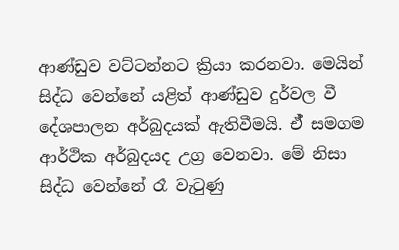ආණ්ඩුව වට්ටන්නට ක්‍රියා කරනවා. මෙයින් සිද්ධ වෙන්නේ යළිත් ආණ්ඩුව දුර්වල වී දේශපාලන අර්බුදයක් ඇතිවීමයි. ඒ් සමගම ආර්ථික අර්බුදයද උග්‍ර වෙනවා. මේ නිසා සිද්ධ වෙන්නේ රෑ වැටුණු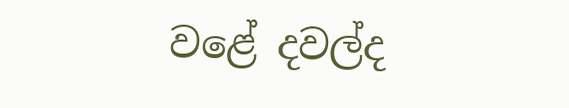වළේ දවල්ද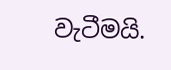වැටීමයි.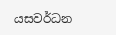යසවර්ධන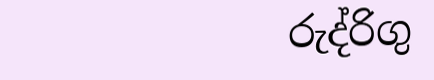රුද්රිගු